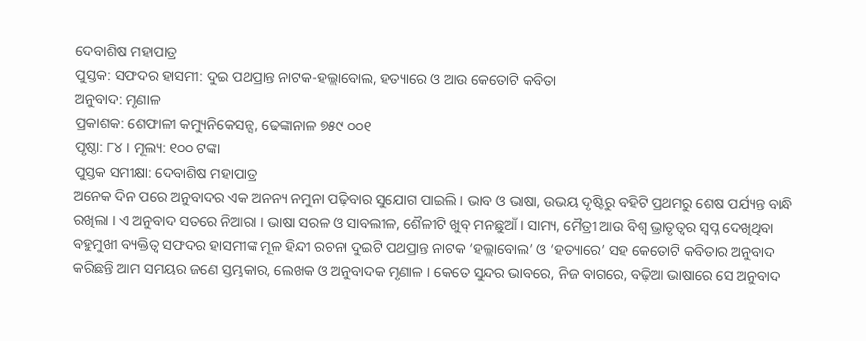ଦେବାଶିଷ ମହାପାତ୍ର
ପୁସ୍ତକ: ସଫଦର ହାସମୀ: ଦୁଇ ପଥପ୍ରାନ୍ତ ନାଟକ-ହଲ୍ଲାବୋଲ, ହତ୍ୟାରେ ଓ ଆଉ କେତୋଟି କବିତା
ଅନୁବାଦ: ମୃଣାଳ
ପ୍ରକାଶକ: ଶେଫାଳୀ କମ୍ୟୁନିକେସନ୍ସ, ଢେଙ୍କାନାଳ ୭୫୯ ୦୦୧
ପୃଷ୍ଠା: ୮୪ । ମୂଲ୍ୟ: ୧୦୦ ଟଙ୍କା
ପୁସ୍ତକ ସମୀକ୍ଷା: ଦେବାଶିଷ ମହାପାତ୍ର
ଅନେକ ଦିନ ପରେ ଅନୁବାଦର ଏକ ଅନନ୍ୟ ନମୁନା ପଢ଼ିବାର ସୁଯୋଗ ପାଇଲି । ଭାବ ଓ ଭାଷା, ଉଭୟ ଦୃଷ୍ଟିରୁ ବହିଟି ପ୍ରଥମରୁ ଶେଷ ପର୍ଯ୍ୟନ୍ତ ବାନ୍ଧି ରଖିଲା । ଏ ଅନୁବାଦ ସତରେ ନିଆରା । ଭାଷା ସରଳ ଓ ସାବଲୀଳ, ଶୈଳୀଟି ଖୁବ୍ ମନଛୁଆଁ । ସାମ୍ୟ, ମୈତ୍ରୀ ଆଉ ବିଶ୍ଵ ଭ୍ରାତୃତ୍ବର ସ୍ବପ୍ନ ଦେଖିଥିବା ବହୁମୁଖୀ ବ୍ୟକ୍ତିତ୍ବ ସଫଦର ହାସମୀଙ୍କ ମୂଳ ହିନ୍ଦୀ ରଚନା ଦୁଇଟି ପଥପ୍ରାନ୍ତ ନାଟକ ‘ହଲ୍ଲାବୋଲ’ ଓ ‘ହତ୍ୟାରେ’ ସହ କେତୋଟି କବିତାର ଅନୁବାଦ କରିଛନ୍ତି ଆମ ସମୟର ଜଣେ ସ୍ତମ୍ଭକାର, ଲେଖକ ଓ ଅନୁବାଦକ ମୃଣାଳ । କେତେ ସୁନ୍ଦର ଭାବରେ, ନିଜ ବାଗରେ, ବଢ଼ିଆ ଭାଷାରେ ସେ ଅନୁବାଦ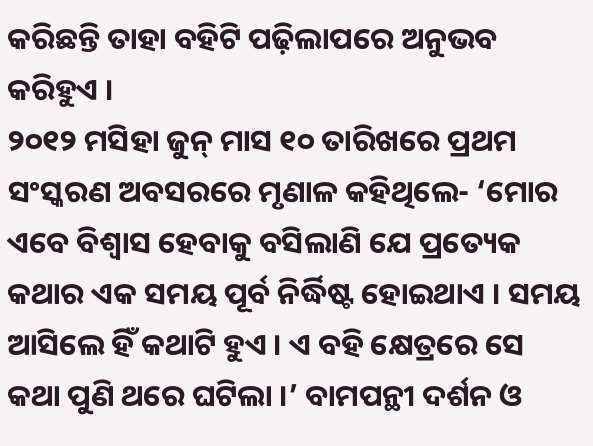କରିଛନ୍ତି ତାହା ବହିଟି ପଢ଼ିଲାପରେ ଅନୁଭବ କରିହୁଏ ।
୨୦୧୨ ମସିହା ଜୁନ୍ ମାସ ୧୦ ତାରିଖରେ ପ୍ରଥମ ସଂସ୍କରଣ ଅବସରରେ ମୃଣାଳ କହିଥିଲେ- ‘ମୋର ଏବେ ବିଶ୍ଵାସ ହେବାକୁ ବସିଲାଣି ଯେ ପ୍ରତ୍ୟେକ କଥାର ଏକ ସମୟ ପୂର୍ବ ନିର୍ଦ୍ଧିଷ୍ଟ ହୋଇଥାଏ । ସମୟ ଆସିଲେ ହିଁ କଥାଟି ହୁଏ । ଏ ବହି କ୍ଷେତ୍ରରେ ସେ କଥା ପୁଣି ଥରେ ଘଟିଲା ।’ ବାମପନ୍ଥୀ ଦର୍ଶନ ଓ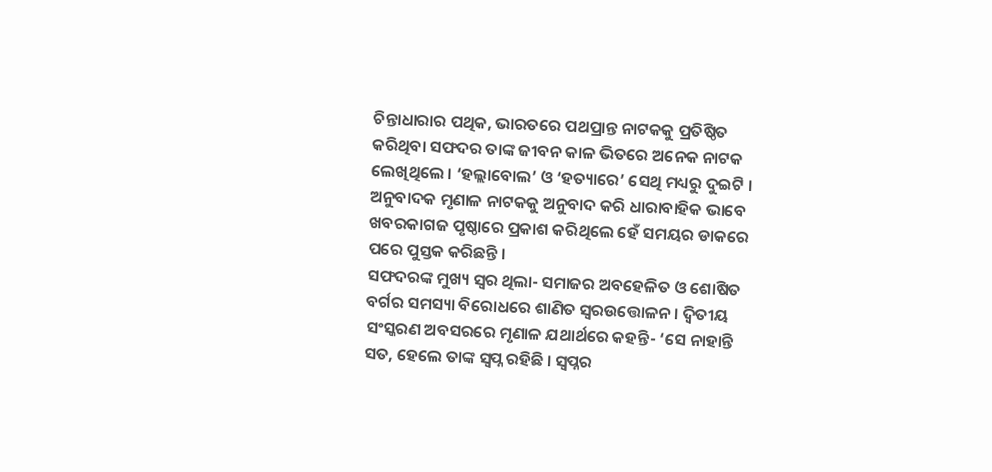ଚିନ୍ତାଧାରାର ପଥିକ, ଭାରତରେ ପଥପ୍ରାନ୍ତ ନାଟକକୁ ପ୍ରତିଷ୍ଠିତ କରିଥିବା ସଫଦର ତାଙ୍କ ଜୀବନ କାଳ ଭିତରେ ଅନେକ ନାଟକ ଲେଖିଥିଲେ । ‘ହଲ୍ଲାବୋଲ’ ଓ ‘ହତ୍ୟାରେ’ ସେଥି ମଧ୍ୟରୁ ଦୁଇଟି । ଅନୁବାଦକ ମୃଣାଳ ନାଟକକୁ ଅନୁବାଦ କରି ଧାରାବାହିକ ଭାବେ ଖବରକାଗଜ ପୃଷ୍ଠାରେ ପ୍ରକାଶ କରିଥିଲେ ହେଁ ସମୟର ଡାକରେ ପରେ ପୁସ୍ତକ କରିଛନ୍ତି ।
ସଫଦରଙ୍କ ମୁଖ୍ୟ ସ୍ବର ଥିଲା- ସମାଜର ଅବହେଳିତ ଓ ଶୋଷିତ ବର୍ଗର ସମସ୍ୟା ବିରୋଧରେ ଶାଣିତ ସ୍ବରଉତ୍ତୋଳନ । ଦ୍ବିତୀୟ ସଂସ୍କରଣ ଅବସରରେ ମୃଣାଳ ଯଥାର୍ଥରେ କହନ୍ତି- ‘ସେ ନାହାନ୍ତି ସତ, ହେଲେ ତାଙ୍କ ସ୍ବପ୍ନ ରହିଛି । ସ୍ବପ୍ନର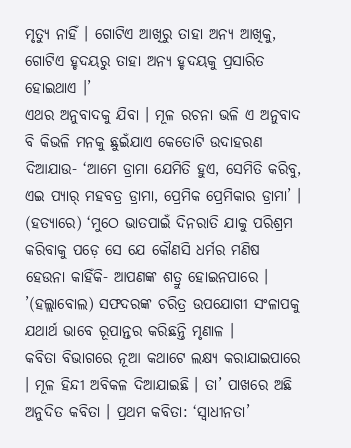ମୃତ୍ୟୁ ନାହିଁ । ଗୋଟିଏ ଆଖିରୁ ତାହା ଅନ୍ୟ ଆଖିକୁ, ଗୋଟିଏ ହୃଦୟରୁ ତାହା ଅନ୍ୟ ହୃଦୟକୁ ପ୍ରସାରିତ ହୋଇଥାଏ ।’
ଏଥର ଅନୁବାଦକୁ ଯିବା । ମୂଳ ରଚନା ଭଳି ଏ ଅନୁବାଦ ବି କିଭଳି ମନକୁ ଛୁଇଁଯାଏ କେତୋଟି ଉଦାହରଣ ଦିଆଯାଉ- ‘ଆମେ ଡ୍ରାମା ଯେମିତି ହୁଏ, ସେମିତି କରିବୁ, ଏଇ ପ୍ୟାର୍ ମହବତ୍ର ଡ୍ରାମା, ପ୍ରେମିକ ପ୍ରେମିକାର ଡ୍ରାମା’ । (ହତ୍ୟାରେ) ‘ମୁଠେ ଭାତପାଇଁ ଦିନରାତି ଯାକୁ ପରିଶ୍ରମ କରିବାକୁ ପଡ଼େ ସେ ଯେ କୌଣସି ଧର୍ମର ମଣିଷ ହେଉନା କାହିଁକି- ଆପଣଙ୍କ ଶତ୍ରୁ ହୋଇନପାରେ । ’(ହଲ୍ଲାବୋଲ) ସଫଦରଙ୍କ ଚରିତ୍ର ଉପଯୋଗୀ ସଂଳାପକୁ ଯଥାର୍ଥ ଭାବେ ରୂପାନ୍ତର କରିଛନ୍ତି ମୃଣାଳ ।
କବିତା ବିଭାଗରେ ନୂଆ କଥାଟେ ଲକ୍ଷ୍ୟ କରାଯାଇପାରେ । ମୂଳ ହିନ୍ଦୀ ଅବିକଳ ଦିଆଯାଇଛି । ତା’ ପାଖରେ ଅଛି ଅନୁଦିତ କବିତା । ପ୍ରଥମ କବିତା: ‘ସ୍ଵାଧୀନତା’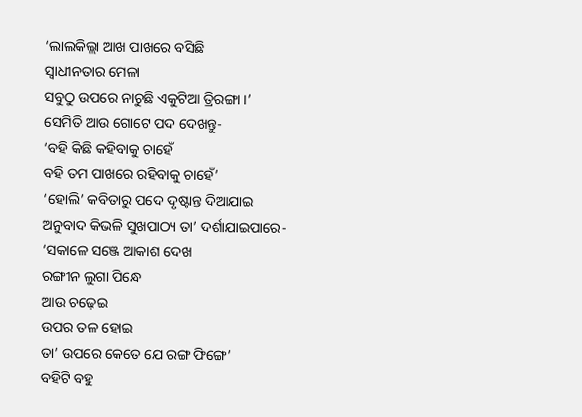‘ଲାଲକିଲ୍ଲା ଆଖ ପାଖରେ ବସିଛି
ସ୍ଵାଧୀନତାର ମେଳା
ସବୁଠୁ ଉପରେ ନାଚୁଛି ଏକୁଟିଆ ତ୍ରିରଙ୍ଗା ।’
ସେମିତି ଆଉ ଗୋଟେ ପଦ ଦେଖନ୍ତୁ-
‘ବହି କିଛି କହିବାକୁ ଚାହେଁ
ବହି ତମ ପାଖରେ ରହିବାକୁ ଚାହେଁ’
‘ହୋଲି’ କବିତାରୁ ପଦେ ଦୃଷ୍ଟାନ୍ତ ଦିଆଯାଇ ଅନୁବାଦ କିଭଳି ସୁଖପାଠ୍ୟ ତା’ ଦର୍ଶାଯାଇପାରେ-
‘ସକାଳେ ସଞ୍ଜେ ଆକାଶ ଦେଖ
ରଙ୍ଗୀନ ଲୁଗା ପିନ୍ଧେ
ଆଉ ଚଢ଼େଇ
ଉପର ତଳ ହୋଇ
ତା’ ଉପରେ କେତେ ଯେ ରଙ୍ଗ ଫିଙ୍ଗେ’
ବହିଟି ବହୁ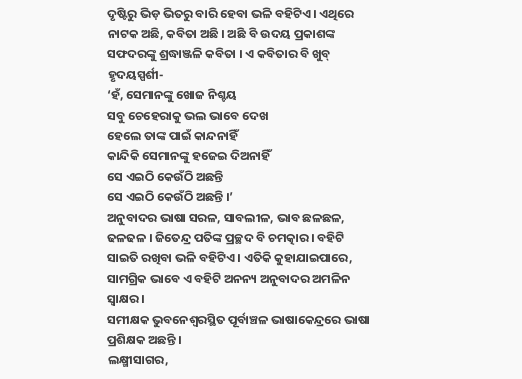ଦୃଷ୍ଟିରୁ ଭିଡ଼ ଭିତରୁ ବାରି ହେବା ଭଳି ବହିଟିଏ । ଏଥିରେ ନାଟକ ଅଛି, କବିତା ଅଛି । ଅଛି ବି ଉଦୟ ପ୍ରକାଶଙ୍କ ସଫଦରଙ୍କୁ ଶ୍ରଦ୍ଧାଞ୍ଜଳି କବିତା । ଏ କବିତାର ବି ଖୁବ୍ ହୃଦୟସ୍ପର୍ଶୀ-
‘ହଁ, ସେମାନଙ୍କୁ ଖୋଜ ନିଶ୍ଚୟ
ସବୁ ଚେହେରାକୁ ଭଲ ଭାବେ ଦେଖ
ହେଲେ ତାଙ୍କ ପାଇଁ କାନ୍ଦନାହିଁ
କାନ୍ଦିକି ସେମାନଙ୍କୁ ହଜେଇ ଦିଅନାହିଁ
ସେ ଏଇଠି କେଉଁଠି ଅଛନ୍ତି
ସେ ଏଇଠି କେଉଁଠି ଅଛନ୍ତି ।’
ଅନୁବାଦର ଭାଷା ସରଳ, ସାବଲୀଳ, ଭାବ ଛଳଛଳ, ଢଳଢଳ । ଜିତେନ୍ଦ୍ର ପତିଙ୍କ ପ୍ରଚ୍ଛଦ ବି ଚମତ୍କାର । ବହିଟି ସାଇତି ରଖିବା ଭଳି ବହିଟିଏ । ଏତିକି କୁହାଯାଇପାରେ, ସାମଗ୍ରିକ ଭାବେ ଏ ବହିଟି ଅନନ୍ୟ ଅନୁବାଦର ଅମଳିନ ସ୍ବାକ୍ଷର ।
ସମୀକ୍ଷକ ଭୁବନେଶ୍ଵରସ୍ଥିତ ପୂର୍ବାଞ୍ଚଳ ଭାଷାକେନ୍ଦ୍ରରେ ଭାଷା ପ୍ରଶିକ୍ଷକ ଅଛନ୍ତି ।
ଲକ୍ଷ୍ମୀସାଗର,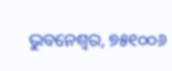ଭୁବନେଶ୍ଵର, ୭୫୧୦୦୬